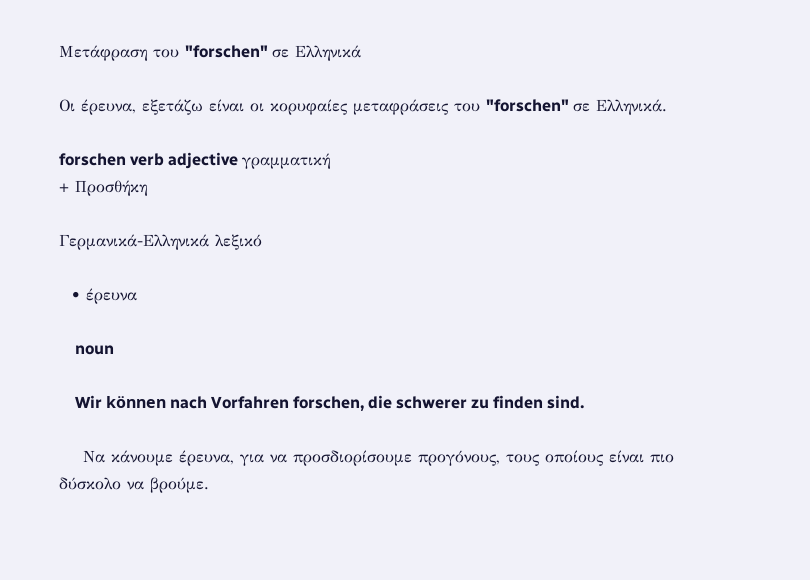Μετάφραση του "forschen" σε Ελληνικά

Οι έρευνα, εξετάζω είναι οι κορυφαίες μεταφράσεις του "forschen" σε Ελληνικά.

forschen verb adjective γραμματική
+ Προσθήκη

Γερμανικά-Ελληνικά λεξικό

  • έρευνα

    noun

    Wir können nach Vorfahren forschen, die schwerer zu finden sind.

    Να κάνουμε έρευνα, για να προσδιορίσουμε προγόνους, τους οποίους είναι πιο δύσκολο να βρούμε.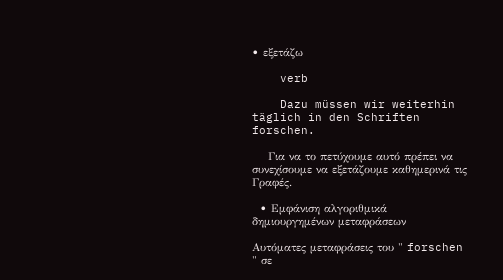• εξετάζω

    verb

    Dazu müssen wir weiterhin täglich in den Schriften forschen.

    Για να το πετύχουμε αυτό πρέπει να συνεχίσουμε να εξετάζουμε καθημερινά τις Γραφές.

  • Εμφάνιση αλγοριθμικά δημιουργημένων μεταφράσεων

Αυτόματες μεταφράσεις του " forschen " σε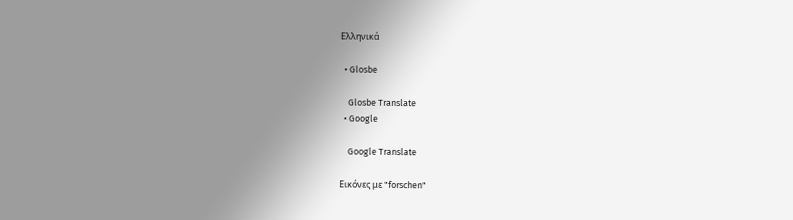Ελληνικά

  • Glosbe

    Glosbe Translate
  • Google

    Google Translate

Εικόνες με "forschen"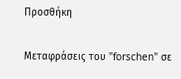Προσθήκη

Μεταφράσεις του "forschen" σε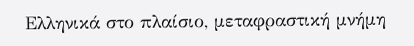Ελληνικά στο πλαίσιο, μεταφραστική μνήμη